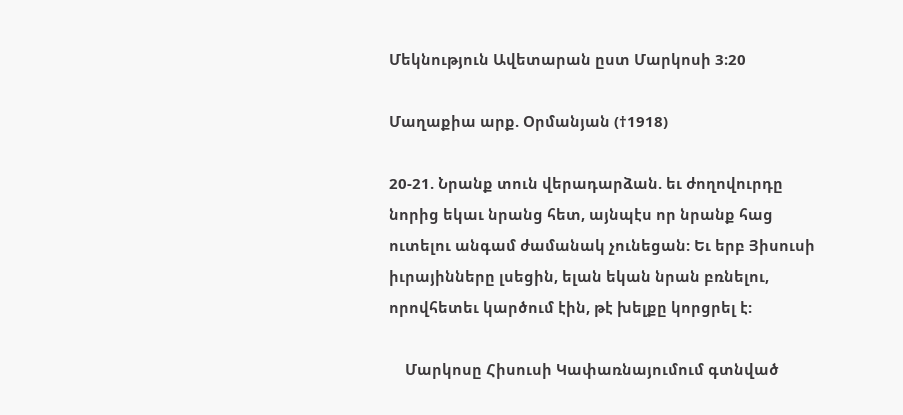Մեկնություն Ավետարան ըստ Մարկոսի 3։20

Մաղաքիա արք. Օրմանյան (†1918)

20-21. Նրանք տուն վերադարձան. եւ ժողովուրդը նորից եկաւ նրանց հետ, այնպէս որ նրանք հաց ուտելու անգամ ժամանակ չունեցան: Եւ երբ Յիսուսի իւրայինները լսեցին, ելան եկան նրան բռնելու, որովհետեւ կարծում էին, թէ խելքը կորցրել է:

    Մարկոսը Հիսուսի Կափառնայումում գտնված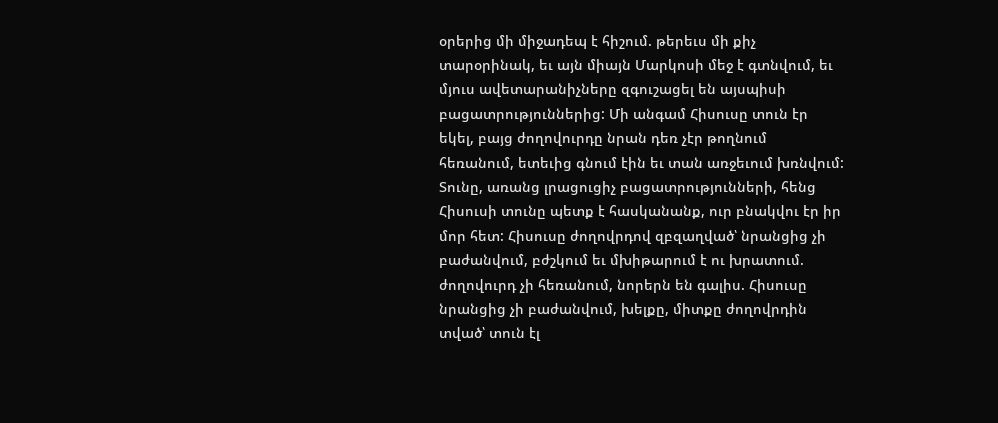օրերից մի միջադեպ է հիշում. թերեւս մի քիչ տարօրինակ, եւ այն միայն Մարկոսի մեջ է գտնվում, եւ մյուս ավետարանիչները զգուշացել են այսպիսի բացատրություններից: Մի անգամ Հիսուսը տուն էր եկել, բայց ժողովուրդը նրան դեռ չէր թողնում հեռանում, ետեւից գնում էին եւ տան առջեւում խռնվում: Տունը, առանց լրացուցիչ բացատրությունների, հենց Հիսուսի տունը պետք է հասկանանք, ուր բնակվու էր իր մոր հետ: Հիսուսը ժողովրդով զբզաղված՝ նրանցից չի բաժանվում, բժշկում եւ մխիթարում է ու խրատում. ժողովուրդ չի հեռանում, նորերն են գալիս. Հիսուսը նրանցից չի բաժանվում, խելքը, միտքը ժողովրդին տված՝ տուն էլ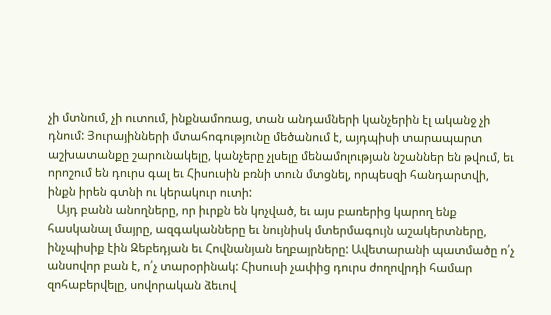չի մտնում, չի ուտում, ինքնամոռաց, տան անդամների կանչերին էլ ականջ չի դնում: Յուրայինների մտահոգությունը մեծանում է, այդպիսի տարապարտ աշխատանքը շարունակելը, կանչերը չլսելը մենամոլության նշաններ են թվում, եւ որոշում են դուրս գալ եւ Հիսուսին բռնի տուն մտցնել, որպեսզի հանդարտվի, ինքն իրեն գտնի ու կերակուր ուտի:
   Այդ բանն անողները, որ իւրքն են կոչված, եւ այս բառերից կարող ենք հասկանալ մայրը, ազգականները եւ նույնիսկ մտերմագույն աշակերտները, ինչպիսիք էին Զեբեդյան եւ Հովնանյան եղբայրները: Ավետարանի պատմածը ո՛չ անսովոր բան է, ո՛չ տարօրինակ: Հիսուսի չափից դուրս ժողովրդի համար զոհաբերվելը, սովորական ձեւով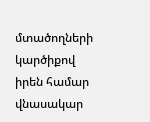մտածողների կարծիքով իրեն համար վնասակար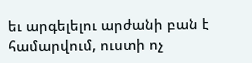եւ արգելելու արժանի բան է համարվում, ուստի ոչ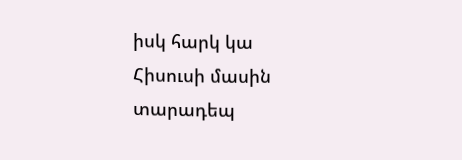իսկ հարկ կա Հիսուսի մասին տարադեպ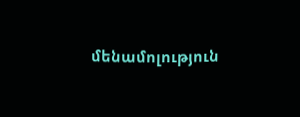մենամոլություն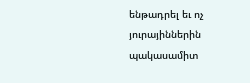ենթադրել եւ ոչ յուրայիններին պակասամիտ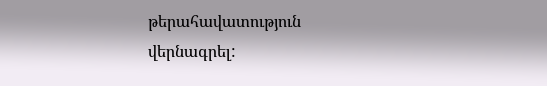թերահավատություն վերնագրել: